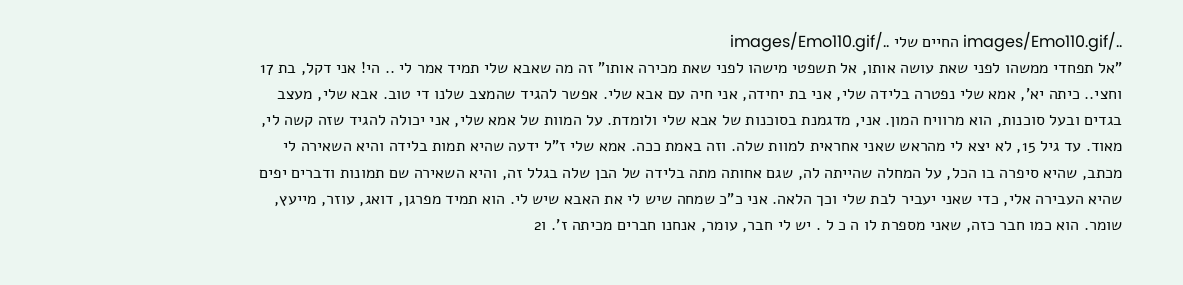../images/Emo110.gif החיים שלי ../images/Emo110.gif
"אל תפחדי ממשהו לפני שאת עושה אותו, אל תשפטי מישהו לפני שאת מכירה אותו" זה מה שאבא שלי תמיד אמר לי .. הי! אני דקל, בת 17 וחצי.. כיתה יא', אמא שלי נפטרה בלידה שלי, אני בת יחידה, אני חיה עם אבא שלי. אפשר להגיד שהמצב שלנו די טוב. אבא שלי, מעצב בגדים ובעל סוכנות, הוא מרוויח המון. אני, מדגמנת בסוכנות של אבא שלי ולומדת. על המוות של אמא שלי, אני יכולה להגיד שזה קשה לי, מאוד. עד גיל 15, לא יצא לי מהראש שאני אחראית למוות שלה. וזה באמת ככה. אמא שלי ז"ל ידעה שהיא תמות בלידה והיא השאירה לי מכתב, שהיא סיפרה בו הכל, על המחלה שהייתה לה, שגם אחותה מתה בלידה של הבן שלה בגלל זה, והיא השאירה שם תמונות ודברים יפים שהיא העבירה אלי, כדי שאני יעביר לבת שלי וכך הלאה. אני כ"כ שמחה שיש לי את האבא שיש לי. הוא תמיד מפרגן, דואג, עוזר, מייעץ, שומר. הוא כמו חבר כזה, שאני מספרת לו ה כ ל . יש לי חבר, עומר, אנחנו חברים מכיתה ז'. ו2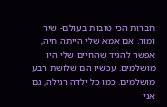חברות הכי טובות בעולם- שיר ומור. אם אמא שלי הייתה חיה, אפשר להגיד שהחיים שלי היו מושלמים. עכשיו הם שלושת רבע מושלמים. כמו כל ילדה רגילה, גם אני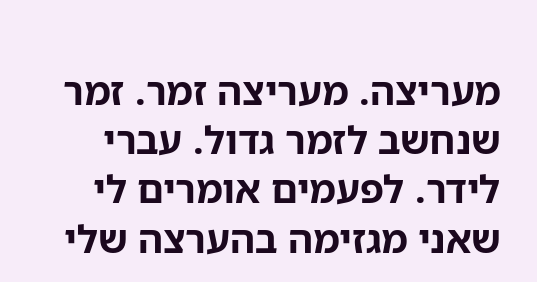מעריצה. מעריצה זמר. זמר שנחשב לזמר גדול. עברי לידר. לפעמים אומרים לי שאני מגזימה בהערצה שלי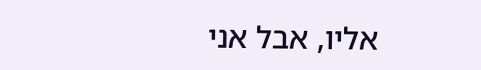אליו, אבל אני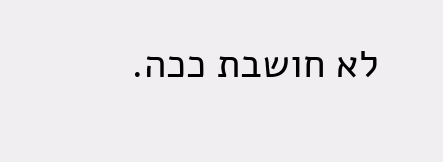לא חושבת ככה.